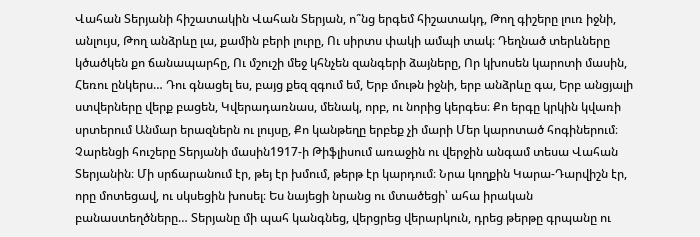Վահան Տերյանի հիշատակին Վահան Տերյան, ո՞նց երգեմ հիշատակդ, Թող գիշերը լուռ իջնի, անլույս, Թող անձրևը լա, քամին բերի լուրը, Ու սիրտս փակի ամպի տակ։ Դեղնած տերևները կծածկեն քո ճանապարհը, Ու մշուշի մեջ կհնչեն զանգերի ձայները, Որ կխոսեն կարոտի մասին, Հեռու ընկերս… Դու գնացել ես, բայց քեզ զգում եմ, Երբ մութն իջնի, երբ անձրևը գա, Երբ անցյալի ստվերները վերք բացեն, Կվերադառնաս, մենակ, որբ, ու նորից կերգես։ Քո երգը կրկին կվառի սրտերում Անմար երազներն ու լույսը, Քո կանթեղը երբեք չի մարի Մեր կարոտած հոգիներում։ Չարենցի հուշերը Տերյանի մասին1917-ի Թիֆլիսում առաջին ու վերջին անգամ տեսա Վահան Տերյանին։ Մի սրճարանում էր, թեյ էր խմում, թերթ էր կարդում։ Նրա կողքին Կարա-Դարվիշն էր, որը մոտեցավ, ու սկսեցին խոսել։ Ես նայեցի նրանց ու մտածեցի՝ ահա իրական բանաստեղծները… Տերյանը մի պահ կանգնեց, վերցրեց վերարկուն, դրեց թերթը գրպանը ու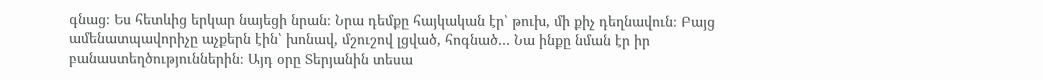գնաց։ Ես հետևից երկար նայեցի նրան։ Նրա դեմքը հայկական էր՝ թուխ, մի քիչ դեղնավուն։ Բայց ամենատպավորիչը աչքերն էին՝ խոնավ, մշուշով լցված, հոգնած… Նա ինքը նման էր իր բանաստեղծություններին։ Այդ օրը Տերյանին տեսա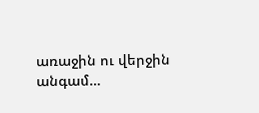առաջին ու վերջին անգամ…